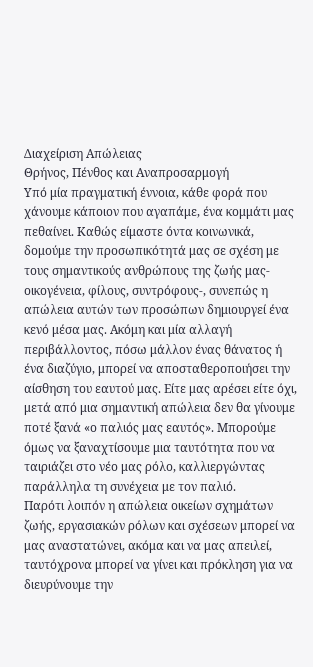Διαχείριση Απώλειας
Θρήνος, Πένθος και Αναπροσαρμογή
Υπό μία πραγματική έννοια, κάθε φορά που χάνουμε κάποιον που αγαπάμε, ένα κομμάτι μας πεθαίνει. Καθώς είμαστε όντα κοινωνικά, δομούμε την προσωπικότητά μας σε σχέση με τους σημαντικούς ανθρώπους της ζωής μας- οικογένεια, φίλους, συντρόφους-, συνεπώς η απώλεια αυτών των προσώπων δημιουργεί ένα κενό μέσα μας. Ακόμη και μία αλλαγή περιβάλλοντος, πόσω μάλλον ένας θάνατος ή ένα διαζύγιο, μπορεί να αποσταθεροποιήσει την αίσθηση του εαυτού μας. Είτε μας αρέσει είτε όχι, μετά από μια σημαντική απώλεια δεν θα γίνουμε ποτέ ξανά «ο παλιός μας εαυτός». Μπορούμε όμως να ξαναχτίσουμε μια ταυτότητα που να ταιριάζει στο νέο μας ρόλο, καλλιεργώντας παράλληλα τη συνέχεια με τον παλιό.
Παρότι λοιπόν η απώλεια οικείων σχημάτων ζωής, εργασιακών ρόλων και σχέσεων μπορεί να μας αναστατώνει, ακόμα και να μας απειλεί, ταυτόχρονα μπορεί να γίνει και πρόκληση για να διευρύνουμε την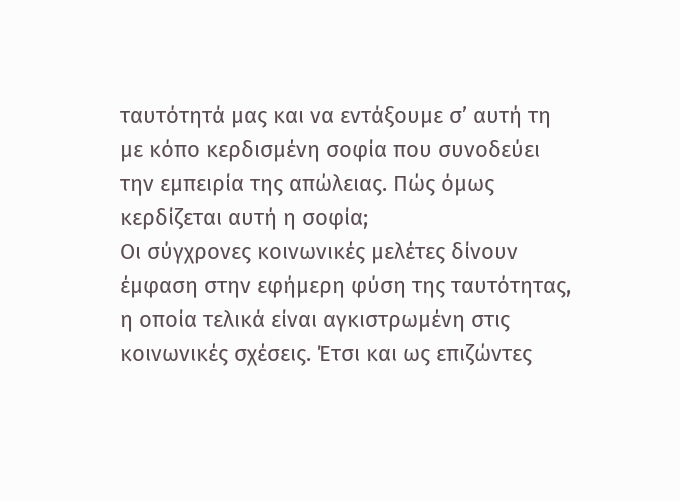ταυτότητά μας και να εντάξουμε σ’ αυτή τη με κόπο κερδισμένη σοφία που συνοδεύει την εμπειρία της απώλειας. Πώς όμως κερδίζεται αυτή η σοφία;
Οι σύγχρονες κοινωνικές μελέτες δίνουν έμφαση στην εφήμερη φύση της ταυτότητας, η οποία τελικά είναι αγκιστρωμένη στις κοινωνικές σχέσεις. Έτσι και ως επιζώντες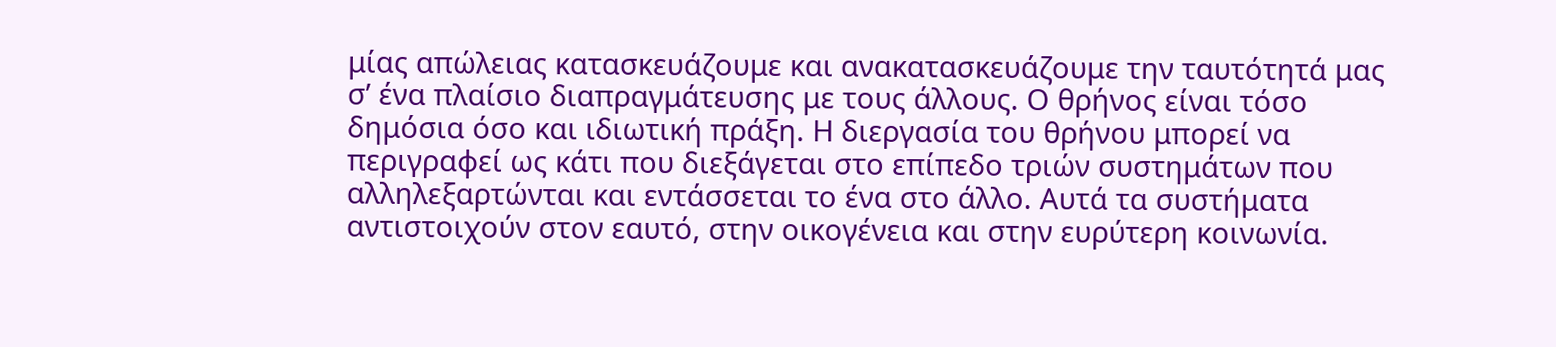μίας απώλειας κατασκευάζουμε και ανακατασκευάζουμε την ταυτότητά μας σ’ ένα πλαίσιο διαπραγμάτευσης με τους άλλους. Ο θρήνος είναι τόσο δημόσια όσο και ιδιωτική πράξη. Η διεργασία του θρήνου μπορεί να περιγραφεί ως κάτι που διεξάγεται στο επίπεδο τριών συστημάτων που αλληλεξαρτώνται και εντάσσεται το ένα στο άλλο. Αυτά τα συστήματα αντιστοιχούν στον εαυτό, στην οικογένεια και στην ευρύτερη κοινωνία.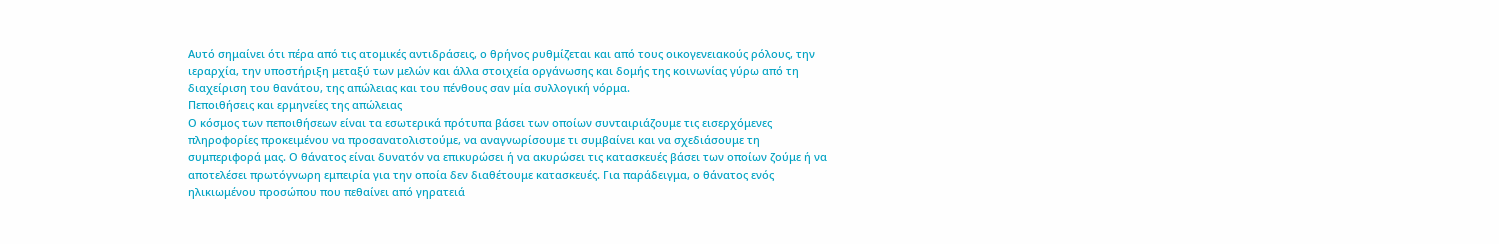Αυτό σημαίνει ότι πέρα από τις ατομικές αντιδράσεις, ο θρήνος ρυθμίζεται και από τους οικογενειακούς ρόλους, την ιεραρχία, την υποστήριξη μεταξύ των μελών και άλλα στοιχεία οργάνωσης και δομής της κοινωνίας γύρω από τη διαχείριση του θανάτου, της απώλειας και του πένθους σαν μία συλλογική νόρμα.
Πεποιθήσεις και ερμηνείες της απώλειας
Ο κόσμος των πεποιθήσεων είναι τα εσωτερικά πρότυπα βάσει των οποίων συνταιριάζουμε τις εισερχόμενες πληροφορίες προκειμένου να προσανατολιστούμε, να αναγνωρίσουμε τι συμβαίνει και να σχεδιάσουμε τη συμπεριφορά μας. Ο θάνατος είναι δυνατόν να επικυρώσει ή να ακυρώσει τις κατασκευές βάσει των οποίων ζούμε ή να αποτελέσει πρωτόγνωρη εμπειρία για την οποία δεν διαθέτουμε κατασκευές. Για παράδειγμα, ο θάνατος ενός ηλικιωμένου προσώπου που πεθαίνει από γηρατειά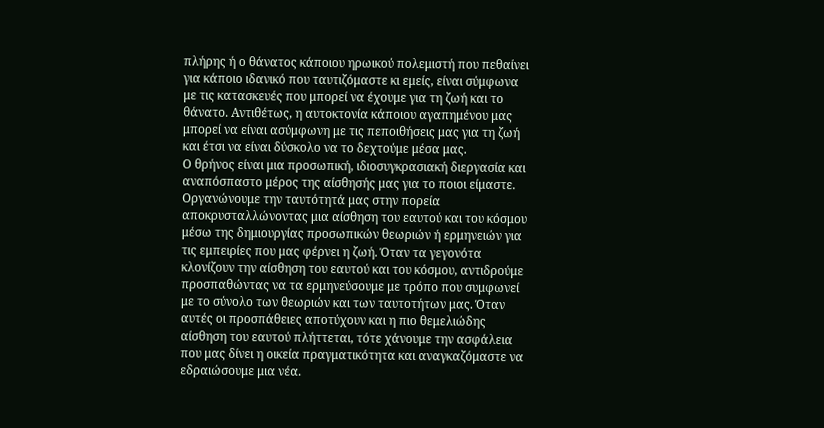πλήρης ή ο θάνατος κάποιου ηρωικού πολεμιστή που πεθαίνει για κάποιο ιδανικό που ταυτιζόμαστε κι εμείς, είναι σύμφωνα με τις κατασκευές που μπορεί να έχουμε για τη ζωή και το θάνατο. Αντιθέτως, η αυτοκτονία κάποιου αγαπημένου μας μπορεί να είναι ασύμφωνη με τις πεποιθήσεις μας για τη ζωή και έτσι να είναι δύσκολο να το δεχτούμε μέσα μας.
Ο θρήνος είναι μια προσωπική, ιδιοσυγκρασιακή διεργασία και αναπόσπαστο μέρος της αίσθησής μας για το ποιοι είμαστε. Οργανώνουμε την ταυτότητά μας στην πορεία αποκρυσταλλώνοντας μια αίσθηση του εαυτού και του κόσμου μέσω της δημιουργίας προσωπικών θεωριών ή ερμηνειών για τις εμπειρίες που μας φέρνει η ζωή. Όταν τα γεγονότα κλονίζουν την αίσθηση του εαυτού και του κόσμου, αντιδρούμε προσπαθώντας να τα ερμηνεύσουμε με τρόπο που συμφωνεί με το σύνολο των θεωριών και των ταυτοτήτων μας. Όταν αυτές οι προσπάθειες αποτύχουν και η πιο θεμελιώδης αίσθηση του εαυτού πλήττεται, τότε χάνουμε την ασφάλεια που μας δίνει η οικεία πραγματικότητα και αναγκαζόμαστε να εδραιώσουμε μια νέα.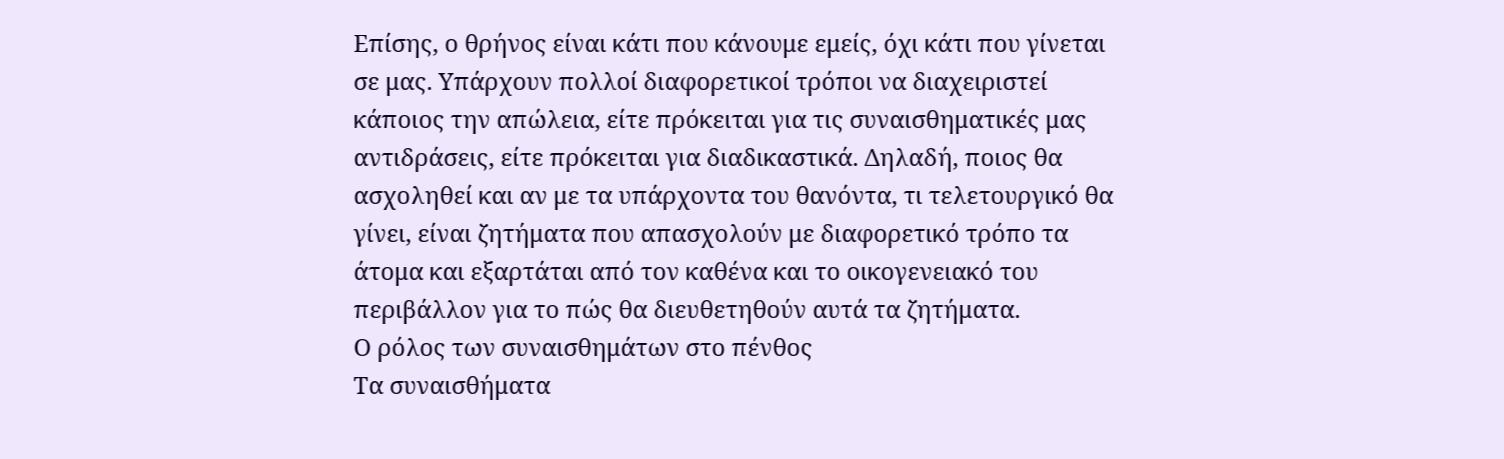Επίσης, ο θρήνος είναι κάτι που κάνουμε εμείς, όχι κάτι που γίνεται σε μας. Υπάρχουν πολλοί διαφορετικοί τρόποι να διαχειριστεί κάποιος την απώλεια, είτε πρόκειται για τις συναισθηματικές μας αντιδράσεις, είτε πρόκειται για διαδικαστικά. Δηλαδή, ποιος θα ασχοληθεί και αν με τα υπάρχοντα του θανόντα, τι τελετουργικό θα γίνει, είναι ζητήματα που απασχολούν με διαφορετικό τρόπο τα άτομα και εξαρτάται από τον καθένα και το οικογενειακό του περιβάλλον για το πώς θα διευθετηθούν αυτά τα ζητήματα.
Ο ρόλος των συναισθημάτων στο πένθος
Τα συναισθήματα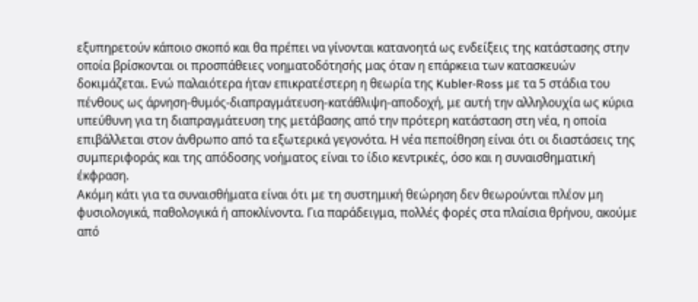εξυπηρετούν κάποιο σκοπό και θα πρέπει να γίνονται κατανοητά ως ενδείξεις της κατάστασης στην οποία βρίσκονται οι προσπάθειες νοηματοδότησής μας όταν η επάρκεια των κατασκευών δοκιμάζεται. Ενώ παλαιότερα ήταν επικρατέστερη η θεωρία της Kubler-Ross με τα 5 στάδια του πένθους ως άρνηση-θυμός-διαπραγμάτευση-κατάθλιψη-αποδοχή, με αυτή την αλληλουχία ως κύρια υπεύθυνη για τη διαπραγμάτευση της μετάβασης από την πρότερη κατάσταση στη νέα, η οποία επιβάλλεται στον άνθρωπο από τα εξωτερικά γεγονότα. Η νέα πεποίθηση είναι ότι οι διαστάσεις της συμπεριφοράς και της απόδοσης νοήματος είναι το ίδιο κεντρικές, όσο και η συναισθηματική έκφραση.
Ακόμη κάτι για τα συναισθήματα είναι ότι με τη συστημική θεώρηση δεν θεωρούνται πλέον μη φυσιολογικά, παθολογικά ή αποκλίνοντα. Για παράδειγμα, πολλές φορές στα πλαίσια θρήνου, ακούμε από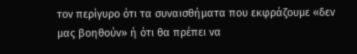τον περίγυρο ότι τα συναισθήματα που εκφράζουμε «δεν μας βοηθούν» ή ότι θα πρέπει να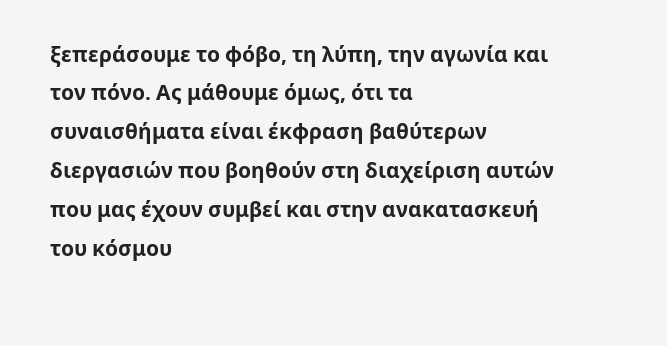ξεπεράσουμε το φόβο, τη λύπη, την αγωνία και τον πόνο. Ας μάθουμε όμως, ότι τα συναισθήματα είναι έκφραση βαθύτερων διεργασιών που βοηθούν στη διαχείριση αυτών που μας έχουν συμβεί και στην ανακατασκευή του κόσμου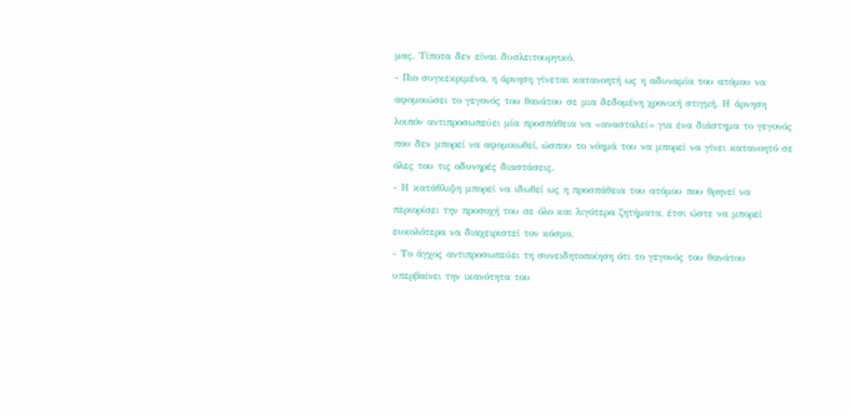μας. Τίποτα δεν είναι δυσλειτουργικό.
- Πιο συγκεκριμένα, η άρνηση γίνεται κατανοητή ως η αδυναμία του ατόμου να αφομοιώσει το γεγονός του θανάτου σε μια δεδομένη χρονική στιγμή. Η άρνηση λοιπόν αντιπροσωπεύει μία προσπάθεια να «ανασταλεί» για ένα διάστημα το γεγονός που δεν μπορεί να αφομοιωθεί, ώσπου το νόημά του να μπορεί να γίνει κατανοητό σε όλες του τις οδυνηρές διαστάσεις.
- Η κατάθλιψη μπορεί να ιδωθεί ως η προσπάθεια του ατόμου που θρηνεί να περιορίσει την προσοχή του σε όλο και λιγότερα ζητήματα, έτσι ώστε να μπορεί ευκολότερα να διαχειριστεί τον κόσμο.
- Το άγχος αντιπροσωπεύει τη συνειδητοποίηση ότι το γεγονός του θανάτου υπερβαίνει την ικανότητα του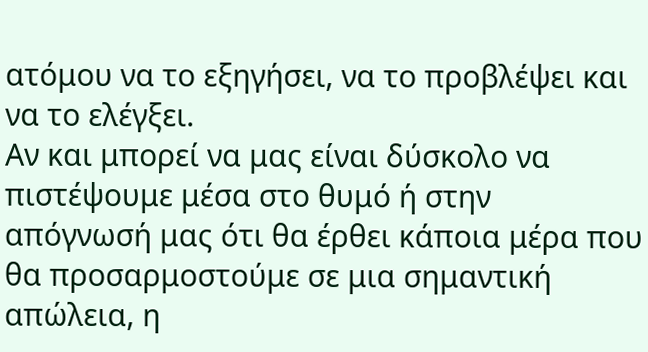ατόμου να το εξηγήσει, να το προβλέψει και να το ελέγξει.
Αν και μπορεί να μας είναι δύσκολο να πιστέψουμε μέσα στο θυμό ή στην απόγνωσή μας ότι θα έρθει κάποια μέρα που θα προσαρμοστούμε σε μια σημαντική απώλεια, η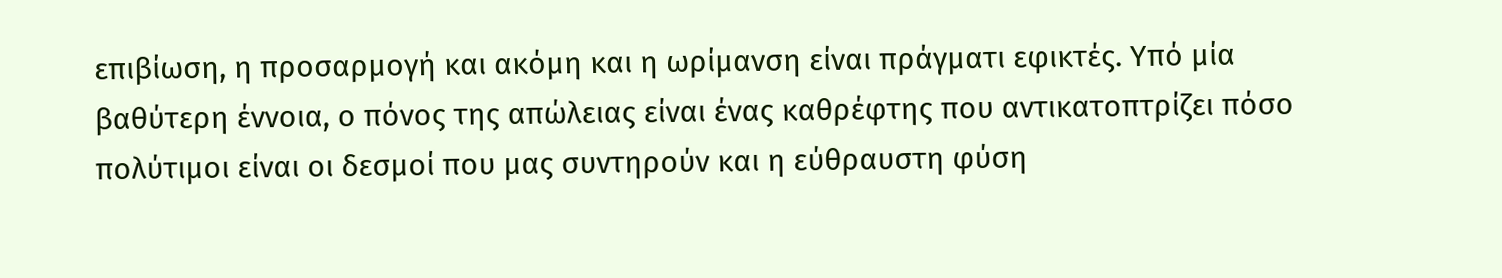επιβίωση, η προσαρμογή και ακόμη και η ωρίμανση είναι πράγματι εφικτές. Υπό μία βαθύτερη έννοια, ο πόνος της απώλειας είναι ένας καθρέφτης που αντικατοπτρίζει πόσο πολύτιμοι είναι οι δεσμοί που μας συντηρούν και η εύθραυστη φύση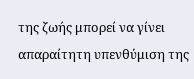της ζωής μπορεί να γίνει απαραίτητη υπενθύμιση της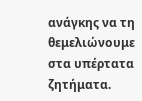ανάγκης να τη θεμελιώνουμε στα υπέρτατα ζητήματα.